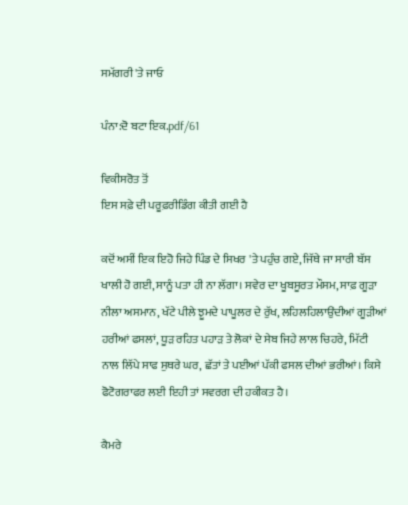ਸਮੱਗਰੀ 'ਤੇ ਜਾਓ

ਪੰਨਾ:ਦੋ ਬਟਾ ਇਕ.pdf/61

ਵਿਕੀਸਰੋਤ ਤੋਂ
ਇਸ ਸਫ਼ੇ ਦੀ ਪਰੂਫ਼ਰੀਡਿੰਗ ਕੀਤੀ ਗਈ ਹੈ

ਕਦੋਂ ਅਸੀਂ ਇਕ ਇਹੋ ਜਿਹੇ ਪਿੰਡ ਦੇ ਸਿਖਰ 'ਤੇ ਪਹੁੰਚ ਗਏ, ਜਿੱਥੇ ਜਾ ਸਾਰੀ ਬੱਸ ਖਾਲੀ ਹੋ ਗਈ, ਸਾਨੂੰ ਪਤਾ ਹੀ ਨਾ ਲੱਗਾ। ਸਵੇਰ ਦਾ ਖੂਬਸੂਰਤ ਮੌਸਮ, ਸਾਫ਼ ਗੂੜਾ ਨੀਲਾ ਅਸਮਾਨ, ਖੱਟੇ ਪੀਲੇ ਝੂਮਦੇ ਪਾਪੂਲਰ ਦੇ ਰੁੱਖ, ਲਹਿਲਹਿਲਾਉਂਦੀਆਂ ਗੂੜੀਆਂ ਹਰੀਆਂ ਫਸਲਾਂ, ਧੂੜ ਰਹਿਤ ਪਹਾੜ ਤੇ ਲੋਕਾਂ ਦੇ ਸੇਬ ਜਿਹੇ ਲਾਲ ਚਿਹਰੇ, ਮਿੱਟੀ ਨਾਲ ਲਿੱਪੇ ਸਾਫ ਸੁਥਰੇ ਘਰ, ਛੱਤਾਂ ਤੇ ਪਈਆਂ ਪੱਕੀ ਫਸਲ ਦੀਆਂ ਭਰੀਆਂ। ਕਿਸੇ ਫੋਟੋਗਰਾਫਰ ਲਈ ਇਹੀ ਤਾਂ ਸਵਰਗ ਦੀ ਹਕੀਕਤ ਹੈ।

ਕੈਮਰੇ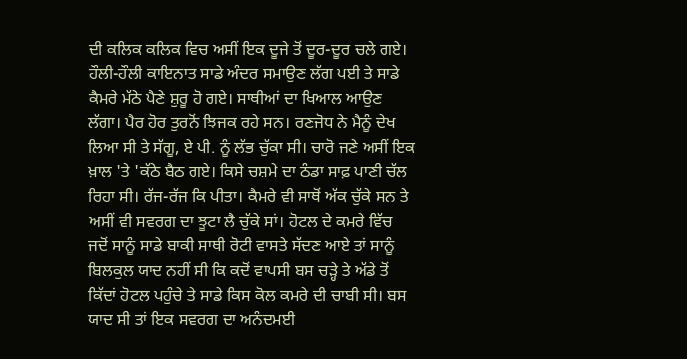ਦੀ ਕਲਿਕ ਕਲਿਕ ਵਿਚ ਅਸੀਂ ਇਕ ਦੂਜੇ ਤੋਂ ਦੂਰ-ਦੂਰ ਚਲੇ ਗਏ। ਹੌਲੀ-ਹੌਲੀ ਕਾਇਨਾਤ ਸਾਡੇ ਅੰਦਰ ਸਮਾਉਣ ਲੱਗ ਪਈ ਤੇ ਸਾਡੇ ਕੈਮਰੇ ਮੱਠੇ ਪੈਣੇ ਸ਼ੁਰੂ ਹੋ ਗਏ। ਸਾਥੀਆਂ ਦਾ ਖਿਆਲ ਆਉਣ ਲੱਗਾ। ਪੈਰ ਹੋਰ ਤੁਰਨੋਂ ਝਿਜਕ ਰਹੇ ਸਨ। ਰਣਜੋਧ ਨੇ ਮੈਨੂੰ ਦੇਖ ਲਿਆ ਸੀ ਤੇ ਸੱਗੂ, ਏ ਪੀ. ਨੂੰ ਲੱਭ ਚੁੱਕਾ ਸੀ। ਚਾਰੋ ਜਣੇ ਅਸੀਂ ਇਕ ਖ਼ਾਲ 'ਤੇ 'ਕੱਠੇ ਬੈਠ ਗਏ। ਕਿਸੇ ਚਸ਼ਮੇ ਦਾ ਠੰਡਾ ਸਾਫ਼ ਪਾਣੀ ਚੱਲ ਰਿਹਾ ਸੀ। ਰੱਜ-ਰੱਜ ਕਿ ਪੀਤਾ। ਕੈਮਰੇ ਵੀ ਸਾਥੋਂ ਅੱਕ ਚੁੱਕੇ ਸਨ ਤੇ ਅਸੀਂ ਵੀ ਸਵਰਗ ਦਾ ਝੂਟਾ ਲੈ ਚੁੱਕੇ ਸਾਂ। ਹੋਟਲ ਦੇ ਕਮਰੇ ਵਿੱਚ ਜਦੋਂ ਸਾਨੂੰ ਸਾਡੇ ਬਾਕੀ ਸਾਥੀ ਰੋਟੀ ਵਾਸਤੇ ਸੱਦਣ ਆਏ ਤਾਂ ਸਾਨੂੰ ਬਿਲਕੁਲ ਯਾਦ ਨਹੀਂ ਸੀ ਕਿ ਕਦੋਂ ਵਾਪਸੀ ਬਸ ਚੜ੍ਹੇ ਤੇ ਅੱਡੇ ਤੋਂ ਕਿੱਦਾਂ ਹੋਟਲ ਪਹੁੰਚੇ ਤੇ ਸਾਡੇ ਕਿਸ ਕੋਲ ਕਮਰੇ ਦੀ ਚਾਬੀ ਸੀ। ਬਸ ਯਾਦ ਸੀ ਤਾਂ ਇਕ ਸਵਰਗ ਦਾ ਅਨੰਦਮਈ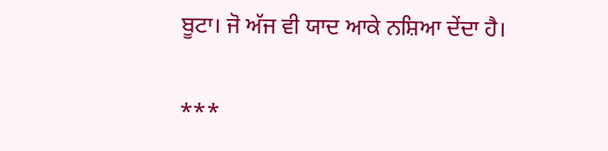ਬੂਟਾ। ਜੋ ਅੱਜ ਵੀ ਯਾਦ ਆਕੇ ਨਸ਼ਿਆ ਦੇਂਦਾ ਹੈ।

***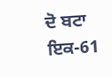ਦੋ ਬਟਾ ਇਕ-61